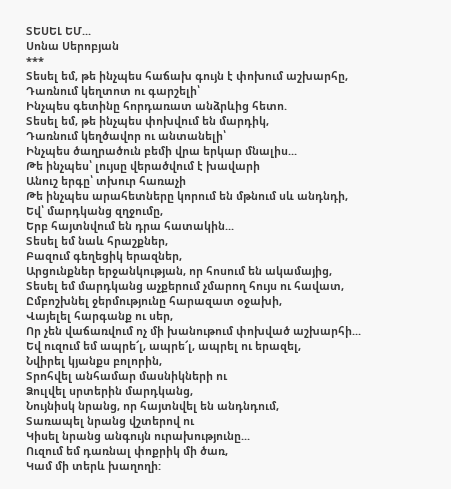ՏԵՍԵԼ ԵՄ...
Սոնա Սերոբյան
***
Տեսել եմ, թե ինչպես հաճախ գույն է փոխում աշխարհը,
Դառնում կեղտոտ ու գարշելի՝
Ինչպես գետինը հորդառատ անձրևից հետո.
Տեսել եմ, թե ինչպես փոխվում են մարդիկ,
Դառնում կեղծավոր ու անտանելի՝
Ինչպես ծաղրածուն բեմի վրա երկար մնալիս...
Թե ինչպես՝ լույսը վերածվում է խավարի
Անուշ երգը՝ տխուր հառաչի
Թե ինչպես արահետները կորում են մթնում սև անդնդի,
Եվ՝ մարդկանց զղջումը,
Երբ հայտնվում են դրա հատակին...
Տեսել եմ նաև հրաշքներ,
Բազում գեղեցիկ երազներ,
Արցունքներ երջանկության, որ հոսում են ակամայից,
Տեսել եմ մարդկանց աչքերում չմարող հույս ու հավատ,
Ըմբոշխնել ջերմությունը հարազատ օջախի,
Վայելել հարգանք ու սեր,
Որ չեն վաճառվում ոչ մի խանութում փոխված աշխարհի...
Եվ ուզում եմ ապրե՜լ, ապրե՜լ, ապրել ու երազել,
Նվիրել կյանքս բոլորին,
Տրոհվել անհամար մասնիկների ու
Ձուլվել սրտերին մարդկանց,
Նույնիսկ նրանց, որ հայտնվել են անդնդում,
Տառապել նրանց վշտերով ու
Կիսել նրանց անգույն ուրախությունը...
Ուզում եմ դառնալ փոքրիկ մի ծառ,
Կամ մի տերև խաղողի: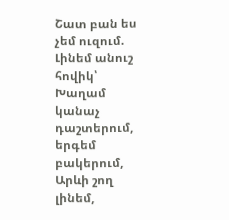Շատ բան ես չեմ ուզում.
Լինեմ անուշ հովիկ՝
Խաղամ կանաչ դաշտերում, երգեմ բակերում,
Արևի շող լինեմ,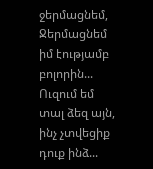ջերմացնեմ,
Ջերմացնեմ իմ էությամբ բոլորին...
Ուզում եմ տալ ձեզ այն, ինչ չտվեցիք դուք ինձ...